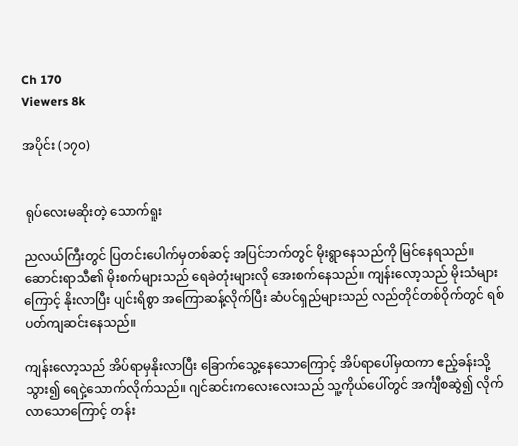Ch 170
Viewers 8k

အပိုင်း (၁၇၀)


 ရုပ်လေးမဆိုးတဲ့ သောက်ရူး

ညလယ်ကြီးတွင် ပြတင်းပေါက်မှတစ်ဆင့် အပြင်ဘက်တွင် မိုးရွာနေသည်ကို မြင်နေရသည်။ ဆောင်းရာသီ၏ မိုးစက်များသည် ရေခဲတုံးများလို အေးစက်နေသည်။ ကျန်းလော့သည် မိုးသံများကြောင့် နိုးလာပြီး ပျင်းရိစွာ အကြောဆန့်လိုက်ပြီး ဆံပင်ရှည်များသည် လည်တိုင်တစ်ဝိုက်တွင် ရစ်ပတ်ကျဆင်းနေသည်။

ကျန်းလော့သည် အိပ်ရာမှနိုးလာပြီး ခြောက်သွေ့နေသောကြောင့် အိပ်ရာပေါ်မှထကာ ဧည့်ခန်းသို့သွား၍ ရေငှဲ့သောက်လိုက်သည်။ ဂျင်ဆင်းကလေးလေးသည် သူ့ကိုယ်ပေါ်တွင် အင်္ကျီစဆွဲ၍ လိုက်လာသောကြောင့် တန်း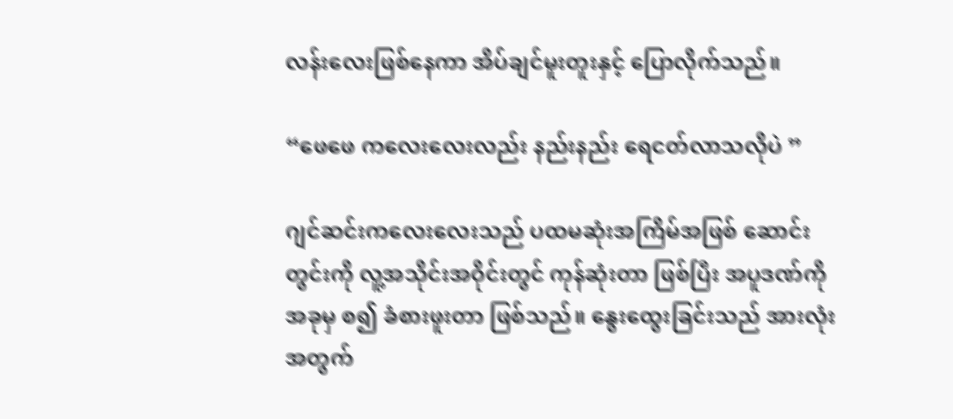လန်းလေးဖြစ်နေကာ အိပ်ချင်မူးတူးနှင့် ပြောလိုက်သည်။

“ဖေဖေ ကလေးလေးလည်း နည်းနည်း ရေငတ်လာသလိုပဲ ”

ဂျင်ဆင်းကလေးလေးသည် ပထမဆုံးအကြိမ်အဖြစ် ဆောင်းတွင်းကို လူ့အသိုင်းအဝိုင်းတွင် ကုန်ဆုံးတာ ဖြစ်ပြီး အပူဒဏ်ကို အခုမှ စ၍ ခံစားဖူးတာ ဖြစ်သည်။ နွေးထွေးခြင်းသည် အားလုံးအတွက်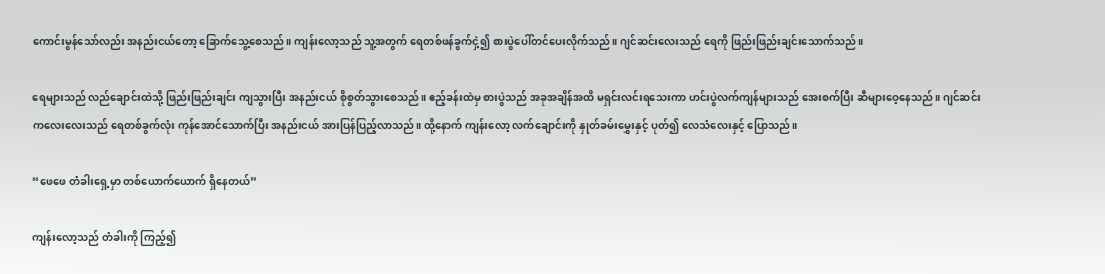ကောင်းမွန်သော်လည်း အနည်းငယ်တော့ ခြောက်သွေ့စေသည်။ ကျန်းလော့သည် သူ့အတွက် ရေတစ်ဖန်ခွက်ငှဲ့၍ စားပွဲပေါ်တင်ပေးလိုက်သည်။ ဂျင်ဆင်းလေးသည် ရေကို ဖြည်းဖြည်းချင်းသောက်သည်။

ရေများသည် လည်ချောင်းထဲသို့ ဖြည်းဖြည်းချင်း ကျသွားပြီး အနည်းငယ် စိုစွတ်သွားစေသည်။ ဧည့်ခန်းထဲမှ စားပွဲသည် အခုအချိန်အထိ မရှင်းလင်းရသေးကာ ဟင်းပွဲလက်ကျန်များသည် အေးစက်ပြီး ဆီများဝေ့နေသည်။ ဂျင်ဆင်းကလေးလေးသည် ရေတစ်ခွက်လုံး ကုန်အောင်သောက်ပြီး အနည်းငယ် အားပြန်ပြည့်လာသည်။ ထို့နောက် ကျန်းလော့ လက်ချောင်းကို နှုတ်ခမ်းမွှေးနှင့် ပုတ်၍ လေသံလေးနှင့် ပြောသည်။

“ဖေဖေ တံခါးရှေ့မှာ တစ်ယောက်ယောက် ရှိနေတယ်”

ကျန်းလော့သည် တံခါးကို ကြည့်၍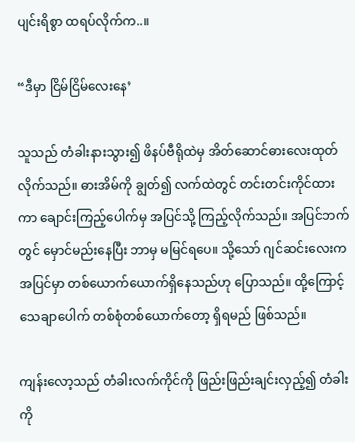ပျင်းရိစွာ ထရပ်လိုက်က..။

“ဒီမှာ ငြိမ်ငြိမ်လေးနေ’

သူသည် တံခါးနားသွား၍ ဖိနပ်ဗီရိုထဲမှ အိတ်ဆောင်ဓားလေးထုတ်လိုက်သည်။ ဓားအိမ်ကို ချွတ်၍ လက်ထဲတွင် တင်းတင်းကိုင်ထားကာ ချောင်းကြည့်ပေါက်မှ အပြင်သို့ ကြည့်လိုက်သည်။ အပြင်ဘက်တွင် မှောင်မည်းနေပြီး ဘာမှ မမြင်ရပေ။ သို့သော် ဂျင်ဆင်းလေးက အပြင်မှာ တစ်ယောက်ယောက်ရှိနေသည်ဟု ပြောသည်။ ထို့ကြောင့် သေချာပေါက် တစ်စုံတစ်ယောက်တော့ ရှိရမည် ဖြစ်သည်။

ကျန်းလော့သည် တံခါးလက်ကိုင်ကို ဖြည်းဖြည်းချင်းလှည့်၍ တံခါးကို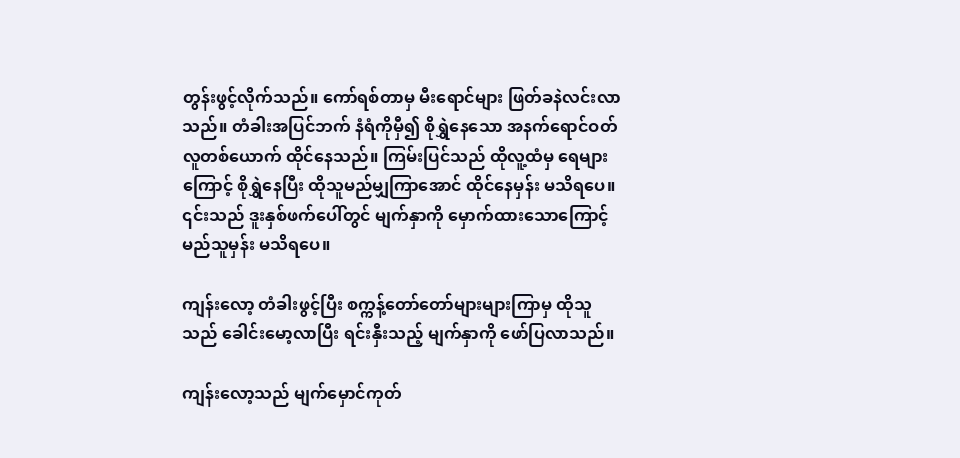တွန်းဖွင့်လိုက်သည်။ ကော်ရစ်တာမှ မီးရောင်များ ဖြတ်ခနဲလင်းလာသည်။ တံခါးအပြင်ဘက် နံရံကိုမှီ၍ စိုရွှဲနေသော အနက်ရောင်ဝတ်လူတစ်ယောက် ထိုင်နေသည်။ ကြမ်းပြင်သည် ထိုလူ့ထံမှ ရေများကြောင့် စိုရွှဲနေပြီး ထိုသူမည်မျှကြာအောင် ထိုင်နေမှန်း မသိရပေ။ ၎င်းသည် ဒူးနှစ်ဖက်ပေါ်တွင် မျက်နှာကို မှောက်ထားသောကြောင့် မည်သူမှန်း မသိရပေ။

ကျန်းလော့ တံခါးဖွင့်ပြီး စက္ကန့်တော်တော်များများကြာမှ ထိုသူသည် ခေါင်းမော့လာပြီး ရင်းနှီးသည့် မျက်နှာကို ဖော်ပြလာသည်။

ကျန်းလော့သည် မျက်မှောင်ကုတ်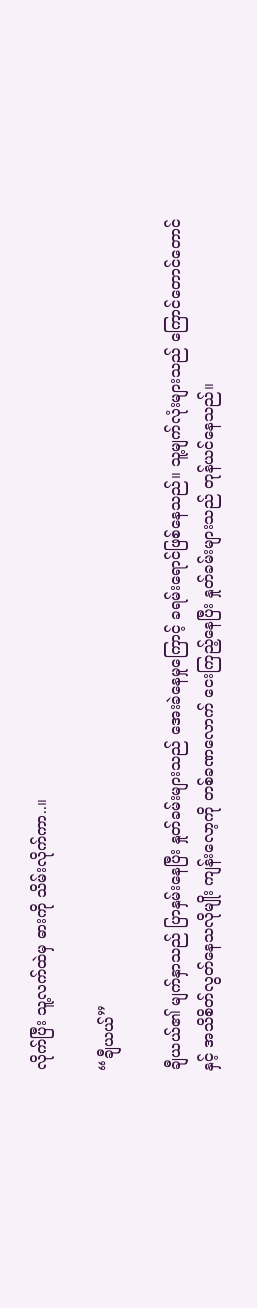လိုက်ပြီး သူ့လက်ထဲမှ ဓားကို သိမ်းလိုက်ကာ..။

“ချီယယ်”

ချီယယ်၏ မျက်နှာသည် ပြာနှမ်းနေပြီး နှုတ်ခမ်းများသည် အေးခဲနေမှုကြောင့် ခရမ်းရောင်ဖြစ်နေသည်။ သူ့မျက်လုံးများသည် ကြောင်တောင်တောင်နှင့် အသိစိတ်လွတ်နေသလိုမျိုး ကျန်းလော့ကို တစ်ခဏလောက် ငေးကြည့်နေပြီး နှုတ်ခမ်းများသည် တုန်ယင်နေသည်။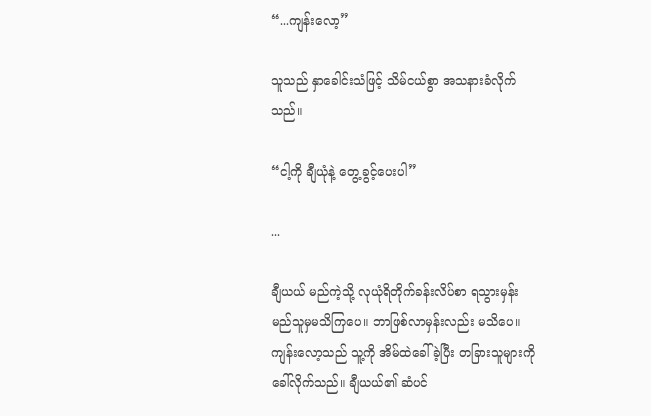“...ကျန်းလော့”

သူသည် နှာခေါင်းသံဖြင့် သိမ်ငယ်စွာ အသနားခံလိုက်သည်။

“ငါ့ကို ချီယုံနဲ့ တွေ့ခွင့်ပေးပါ”

...

ချီယယ် မည်ကဲ့သို့ လုယုံရိတိုက်ခန်းလိပ်စာ ရသွားမှန်း မည်သူမှမသိကြပေ။ ဘာဖြစ်လာမှန်းလည်း မသိပေ။ ကျန်းလော့သည် သူ့ကို အိမ်ထဲခေါ်ခဲ့ပြီး တခြားသူများကို ခေါ်လိုက်သည်။ ချီယယ်၏ ဆံပင်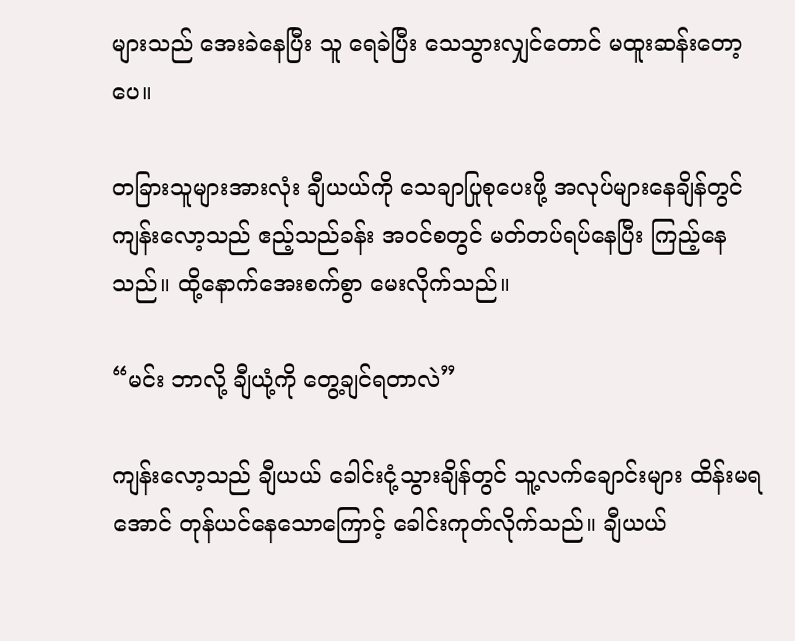များသည် အေးခဲနေပြီး သူ ရေခဲပြီး သေသွားလျှင်တောင် မထူးဆန်းတော့ပေ။

တခြားသူများအားလုံး ချီယယ်ကို သေချာပြုစုပေးဖို့ အလုပ်များနေချိန်တွင် ကျန်းလော့သည် ဧည့်သည်ခန်း အဝင်စတွင် မတ်တပ်ရပ်နေပြီး ကြည့်နေသည်။ ထို့နောက်အေးစက်စွာ မေးလိုက်သည်။

“မင်း ဘာလို့ ချီယုံ့ကို တွေ့ချင်ရတာလဲ”

ကျန်းလော့သည် ချီယယ် ခေါင်းငုံ့သွားချိန်တွင် သူ့လက်ချောင်းများ ထိန်းမရအောင် တုန်ယင်နေသောကြောင့် ခေါင်းကုတ်လိုက်သည်။ ချီယယ်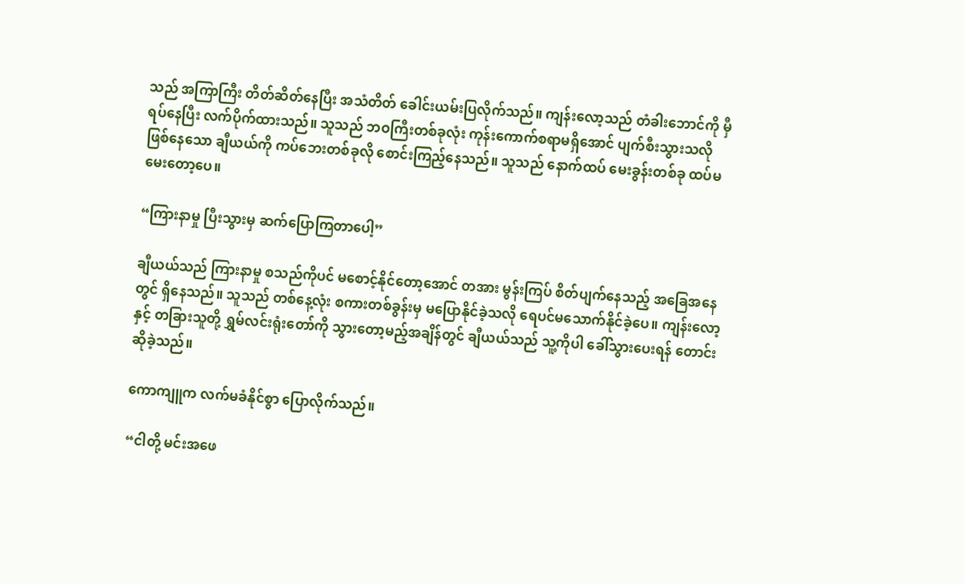သည် အကြာကြီး တိတ်ဆိတ်နေပြီး အသံတိတ် ခေါင်းယမ်းပြလိုက်သည်။ ကျန်းလော့သည် တံခါးဘောင်ကို မှီရပ်နေပြီး လက်ပိုက်ထားသည်။ သူသည် ဘဝကြီးတစ်ခုလုံး ကုန်းကောက်စရာမရှိအောင် ပျက်စီးသွားသလို ဖြစ်နေသော ချီယယ်ကို ကပ်ဘေးတစ်ခုလို စောင်းကြည့်နေသည်။ သူသည် နောက်ထပ် မေးခွန်းတစ်ခု ထပ်မမေးတော့ပေ။

“ကြားနာမှု ပြီးသွားမှ ဆက်ပြောကြတာပေါ့”

ချီယယ်သည် ကြားနာမှု စသည်ကိုပင် မစောင့်နိုင်တော့အောင် တအား မွန်းကြပ် စိတ်ပျက်နေသည့် အခြေအနေတွင် ရှိနေသည်။ သူသည် တစ်နေ့လုံး စကားတစ်ခွန်းမှ မပြောနိုင်ခဲ့သလို ရေပင်မသောက်နိုင်ခဲ့ပေ။ ကျန်းလော့နှင့် တခြားသူတို့ ရွှမ်လင်းရုံးတော်ကို သွားတော့မည့်အချိန်တွင် ချီယယ်သည် သူ့ကိုပါ ခေါ်သွားပေးရန် တောင်းဆိုခဲ့သည်။

ကောကျူက လက်မခံနိုင်စွာ ပြောလိုက်သည်။

“ငါတို့ မင်းအဖေ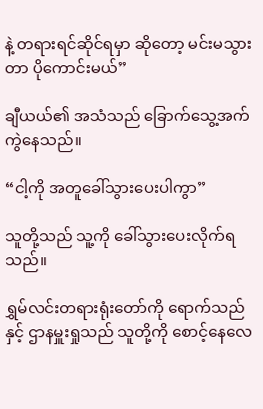နဲ့ တရားရင်ဆိုင်ရမှာ ဆိုတော့ မင်းမသွားတာ ပိုကောင်းမယ်”

ချီယယ်၏ အသံသည် ခြောက်သွေ့အက်ကွဲနေသည်။

“ငါ့ကို အတူခေါ်သွားပေးပါကွာ”

သူတို့သည် သူ့ကို ခေါ်သွားပေးလိုက်ရသည်။

ရွှမ်လင်းတရားရုံးတော်ကို ရောက်သည်နှင့် ဌာနမှူးရှုသည် သူတို့ကို စောင့်နေလေ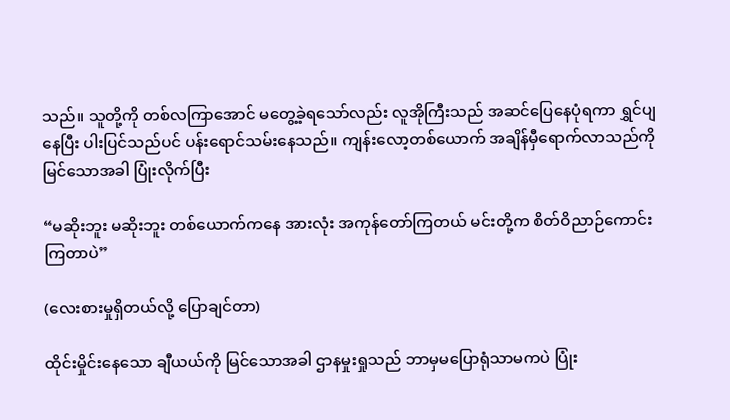သည်။ သူတို့ကို တစ်လကြာအောင် မတွေ့ခဲ့ရသော်လည်း လူအိုကြီးသည် အဆင်ပြေနေပုံရကာ ရွှင်ပျနေပြီး ပါးပြင်သည်ပင် ပန်းရောင်သမ်းနေသည်။ ကျန်းလော့တစ်ယောက် အချိန်မှီရောက်လာသည်ကို မြင်သောအခါ ပြုံးလိုက်ပြီး

“မဆိုးဘူး မဆိုးဘူး တစ်ယောက်ကနေ အားလုံး အကုန်တော်ကြတယ် မင်းတို့က စိတ်ဝိညာဉ်ကောင်းကြတာပဲ”

(လေးစားမှုရှိတယ်လို့ ပြောချင်တာ)

ထိုင်းမှိုင်းနေသော ချီယယ်ကို မြင်သောအခါ ဌာနမှုးရှုသည် ဘာမှမပြောရုံသာမကပဲ ပြုံး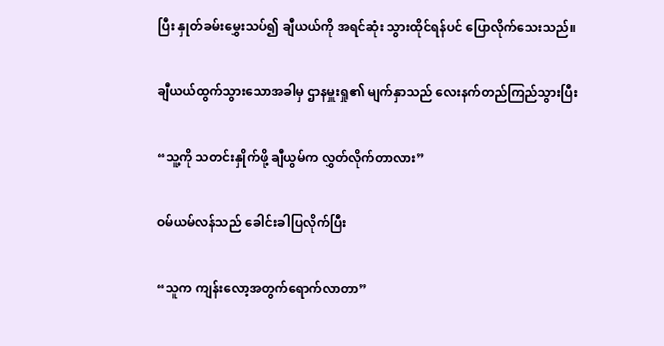ပြီး နှုတ်ခမ်းမွှေးသပ်၍ ချီယယ်ကို အရင်ဆုံး သွားထိုင်ရန်ပင် ပြောလိုက်သေးသည်။

ချီယယ်ထွက်သွားသောအခါမှ ဌာနမှူးရှု၏ မျက်နှာသည် လေးနက်တည်ကြည်သွားပြီး

“သူ့ကို သတင်းနှိုက်ဖို့ ချီယွမ်က လွှတ်လိုက်တာလား”

ဝမ်ယမ်လန်သည် ခေါင်းခါပြလိုက်ပြီး

“သူက ကျန်းလော့အတွက်ရောက်လာတာ”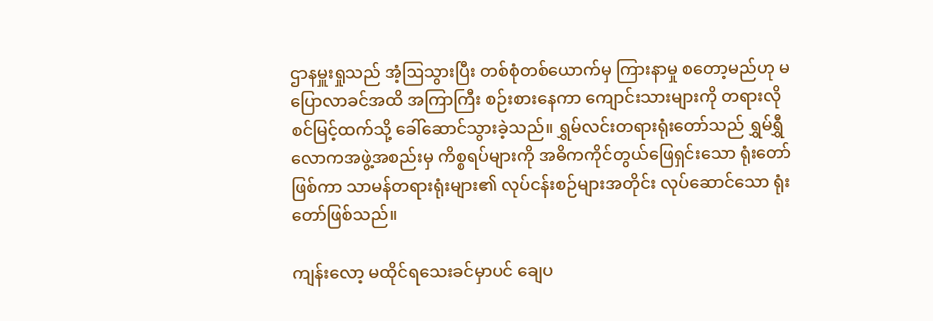ဌာနမှူးရှုသည် အံ့ဩသွားပြီး တစ်စုံတစ်ယောက်မှ ကြားနာမှု စတော့မည်ဟု မပြောလာခင်အထိ အကြာကြီး စဉ်းစားနေကာ ကျောင်းသားများကို တရားလိုစင်မြင့်ထက်သို့ ခေါ်ဆောင်သွားခဲ့သည်။ ရွှမ်လင်းတရားရုံးတော်သည် ရွှမ်ရွှီလောကအဖွဲ့အစည်းမှ ကိစ္စရပ်များကို အဓိကကိုင်တွယ်ဖြေရှင်းသော ရုံးတော်ဖြစ်ကာ သာမန်တရားရုံးများ၏ လုပ်ငန်းစဉ်များအတိုင်း လုပ်ဆောင်သော ရုံးတော်ဖြစ်သည်။

ကျန်းလော့ မထိုင်ရသေးခင်မှာပင် ချေပ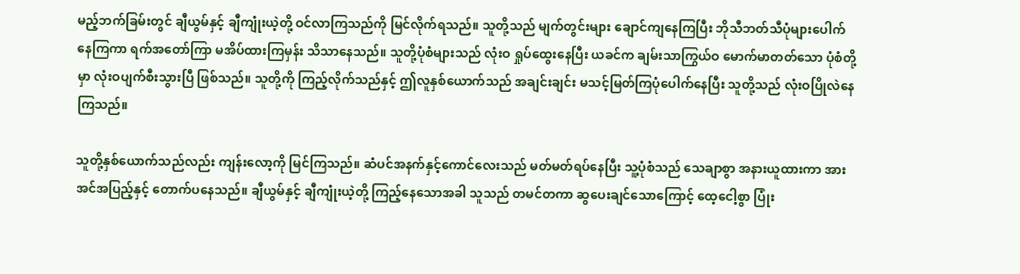မည့်ဘက်ခြမ်းတွင် ချီယွမ်နှင့် ချီကျုံးယဲ့တို့ ဝင်လာကြသည်ကို မြင်လိုက်ရသည်။ သူတို့သည် မျက်တွင်းများ ချောင်ကျနေကြပြီး ဘိုသီဘတ်သီပုံများပေါက်နေကြကာ ရက်အတော်ကြာ မအိပ်ထားကြမှန်း သိသာနေသည်။ သူတို့ပုံစံများသည် လုံးဝ ရှုပ်ထွေးနေပြီး ယခင်က ချမ်းသာကြွယ်ဝ မောက်မာတတ်သော ပုံစံတို့မှာ လုံးဝပျက်စီးသွားပြီ ဖြစ်သည်။ သူတို့ကို ကြည့်လိုက်သည်နှင့် ဤလူနှစ်ယောက်သည် အချင်းချင်း မသင့်မြတ်ကြပုံပေါက်နေပြီး သူတို့သည် လုံးဝပြိုလဲနေကြသည်။

သူတို့နှစ်ယောက်သည်လည်း ကျန်းလော့ကို မြင်ကြသည်။ ဆံပင်အနက်နှင့်ကောင်လေးသည် မတ်မတ်ရပ်နေပြီး သူ့ပုံစံသည် သေချာစွာ အနားယူထားကာ အားအင်အပြည့်နှင့် တောက်ပနေသည်။ ချီယွမ်နှင့် ချီကျုံးယဲ့တို့ ကြည့်နေသောအခါ သူသည် တမင်တကာ ဆွပေးချင်သောကြောင့် ထေ့ငေါ့စွာ ပြုံး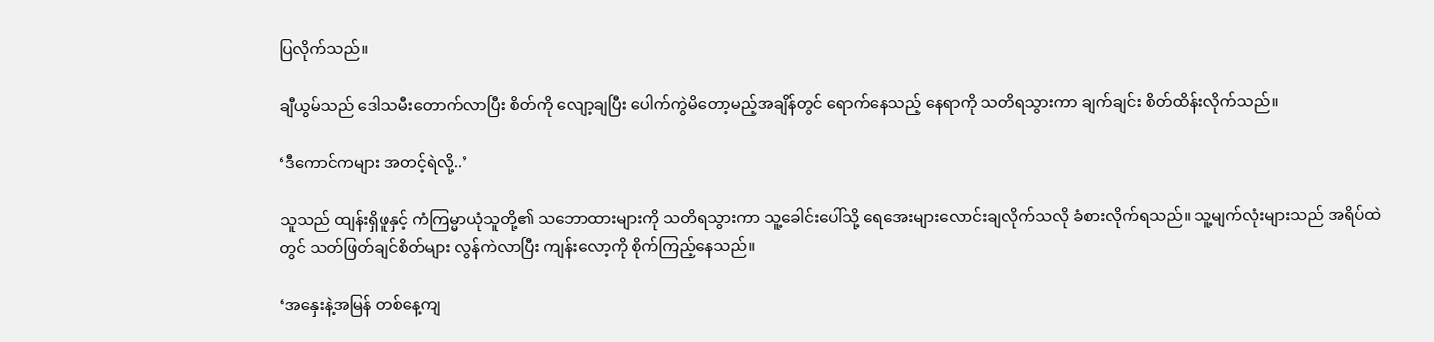ပြလိုက်သည်။

ချီယွမ်သည် ဒေါသမီးတောက်လာပြီး စိတ်ကို လျော့ချပြီး ပေါက်ကွဲမိတော့မည့်အချိန်တွင် ရောက်နေသည့် နေရာကို သတိရသွားကာ ချက်ချင်း စိတ်ထိန်းလိုက်သည်။

‘ဒီကောင်ကများ အတင့်ရဲလို့..’

သူသည် ထျန်းရှိဖူနှင့် ကံကြမ္မာယုံသူတို့၏ သဘောထားများကို သတိရသွားကာ သူ့ခေါင်းပေါ်သို့ ရေအေးများလောင်းချလိုက်သလို ခံစားလိုက်ရသည်။ သူ့မျက်လုံးများသည် အရိပ်ထဲတွင် သတ်ဖြတ်ချင်စိတ်များ လွန်ကဲလာပြီး ကျန်းလော့ကို စိုက်ကြည့်နေသည်။

‘အနှေးနဲ့အမြန် တစ်နေ့ကျ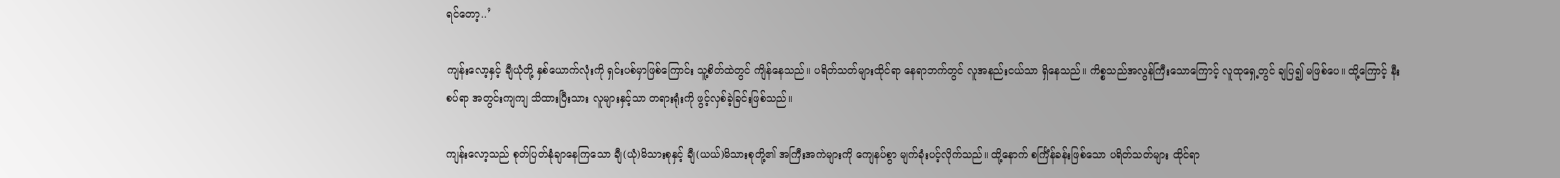ရင်တော့..’

ကျန်းလော့နှင့် ချီယုံတို့ နှစ်ယောက်လုံးကို ရှင်းပစ်မှာဖြစ်ကြောင်း သူ့စိတ်ထဲတွင် ကျိန်နေသည်။ ပရိတ်သတ်များထိုင်ရာ နေရာဘက်တွင် လူအနည်းငယ်သာ ရှိနေသည်။ ကိစ္စသည်အလွန်ကြီးသောကြောင့် လူထုရှေ့တွင် ချပြ၍ မဖြစ်ပေ။ ထို့ကြောင့် နီးစပ်ရာ အတွင်းကျကျ သိထားပြီးသား လူများနှင့်သာ တရားရုံးကို ဖွင့်လှစ်ခဲ့ခြင်းဖြစ်သည်။

ကျန်းလော့သည် စုတ်ပြတ်နုံချာနေကြသော ချီ(ယုံ)မိသားစုနှင့် ချီ(ယယ်)မိသားစုတို့၏ အကြီးအကဲများကို ကျေနပ်စွာ မျက်ခုံးပင့်လိုက်သည်။ ထို့နောက် စင်္ကြံန်ခန်းဖြစ်သော ပရိတ်သတ်များ ထိုင်ရာ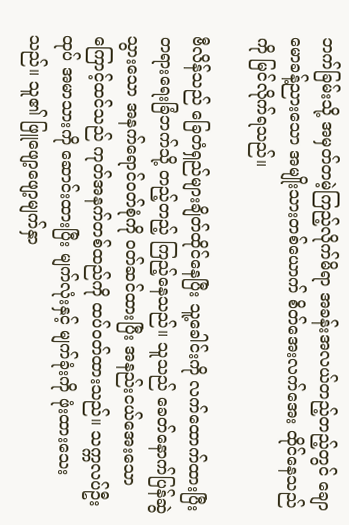ဘက်ခြမ်းသို့ အမှတ်တမဲ့ကြည့်လိုက်မိရာ အခန်းအလယ်တည့်တည့်တွင် ချောမောခန့်ညားသော အမျိုးသားတစ်ယောက် စိတ်အေးလက်အေး ထိုင်နေသည်ကို မြင်လိုက်ရသည်။

ဗီလိန်သည် ခြေတံရှည်များချိတ်ထိုင်နေပြီး သူ့ခေါင်းကို လက်ထောက်ထားပြီး တရားရေးခြံဘက်သို့ တည့်တည့် ကြည့်နေသည်။ သူသည် ခေတ်နောက်ပြန်ဆွဲသွားသော အနက်ရောင်ဝတ်စုံကို ဝတ်ဆင်ထားပြီး အနည်းငယ်အေးသောကြောင့်ထင်သည် ကုတ်အနက်တစ်ထည်ကို ထပ်ဝတ်ထားသည်။ သက္ကလပ်ဦးထုပ် အမာသားကို ဆောင်းထားပြီး မျက်လုံးနှင့် မျက်ခုံးကို ဖုံးထားသေးသည်။ သူ၏ ဖြူဖျော့ဖျော့မျက်နှာ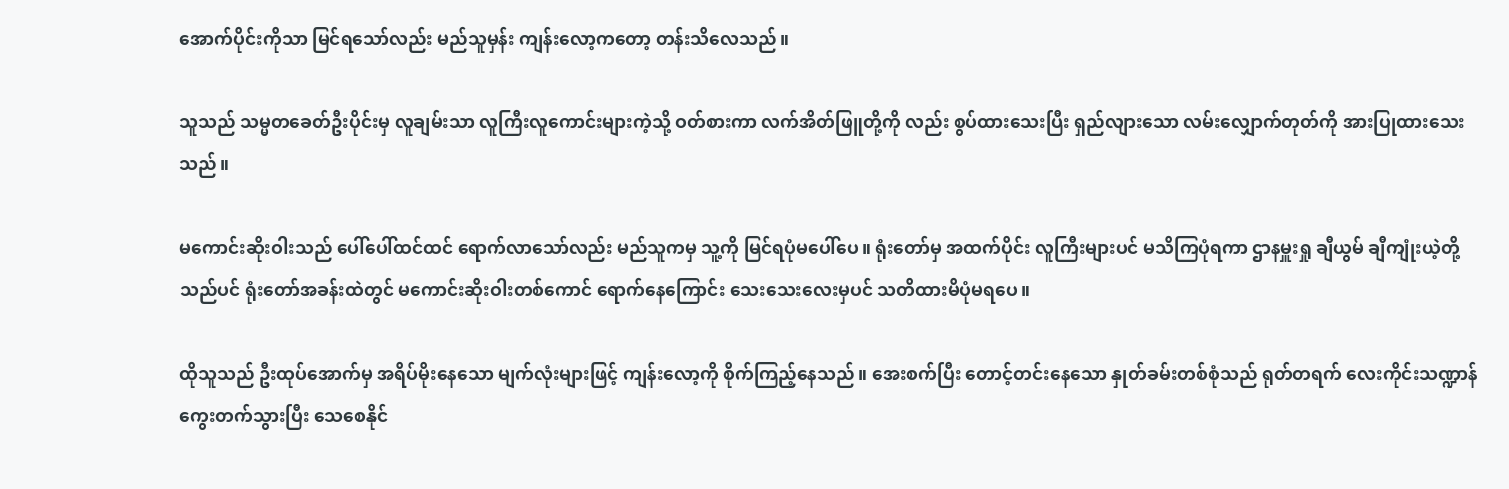အောက်ပိုင်းကိုသာ မြင်ရသော်လည်း မည်သူမှန်း ကျန်းလော့ကတော့ တန်းသိလေသည်။

သူသည် သမ္မတခေတ်ဦးပိုင်းမှ လူချမ်းသာ လူကြီးလူကောင်းများကဲ့သို့ ဝတ်စားကာ လက်အိတ်ဖြူတို့ကို လည်း စွပ်ထားသေးပြီး ရှည်လျားသော လမ်းလျှောက်တုတ်ကို အားပြုထားသေးသည်။

မကောင်းဆိုးဝါးသည် ပေါ်ပေါ်ထင်ထင် ရောက်လာသော်လည်း မည်သူကမှ သူ့ကို မြင်ရပုံမပေါ်ပေ။ ရုံးတော်မှ အထက်ပိုင်း လူကြီးများပင် မသိကြပုံရကာ ဌာနမှူးရှု ချီယွမ် ချီကျုံးယဲ့တို့သည်ပင် ရုံးတော်အခန်းထဲတွင် မကောင်းဆိုးဝါးတစ်ကောင် ရောက်နေကြောင်း သေးသေးလေးမှပင် သတိထားမိပုံမရပေ။

ထိုသူသည် ဦးထုပ်အောက်မှ အရိပ်မိုးနေသော မျက်လုံးများဖြင့် ကျန်းလော့ကို စိုက်ကြည့်နေသည်။ အေးစက်ပြီး တောင့်တင်းနေသော နှုတ်ခမ်းတစ်စုံသည် ရုတ်တရက် လေးကိုင်းသဏ္ဍာန် ကွေးတက်သွားပြီး သေစေနိုင်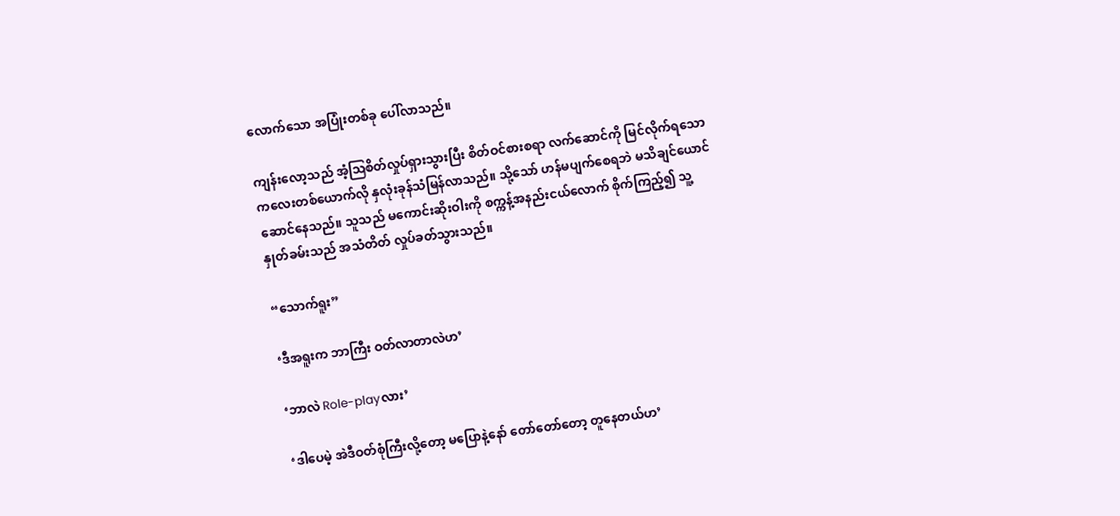လောက်သော အပြုံးတစ်ခု ပေါ်လာသည်။

ကျန်းလော့သည် အံ့ဩစိတ်လှုပ်ရှားသွားပြီး စိတ်ဝင်စားစရာ လက်ဆောင်ကို မြင်လိုက်ရသော ကလေးတစ်ယောက်လို နှလုံးခုန်သံမြန်လာသည်။ သို့သော် ဟန်မပျက်စေရဘဲ မသိချင်ယောင်ဆောင်နေသည်။ သူသည် မကောင်းဆိုးဝါးကို စက္ကန့်အနည်းငယ်လောက် စိုက်ကြည့်၍ သူ့နှုတ်ခမ်းသည် အသံတိတ် လှုပ်ခတ်သွားသည်။

“သောက်ရူး”

‘ဒီအရူးက ဘာကြီး ဝတ်လာတာလဲဟ’

‘ဘာလဲ Role-playလား’

‘ဒါပေမဲ့ အဲဒီဝတ်စုံကြီးလို့တော့ မပြောနဲ့နော် တော်တော်တော့ တူနေတယ်ဟ’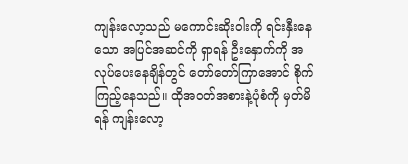ကျန်းလော့သည် မကောင်းဆိုးဝါးကို ရင်းနှီးနေသော အပြင်အဆင်ကို ရှာရန် ဦးနှောက်ကို အလုပ်ပေးနေချိန်တွင် တော်တော်ကြာအောင် စိုက်ကြည့်နေသည်။ ထိုအဝတ်အစားနဲ့ပုံစံကို မှတ်မိရန် ကျန်းလော့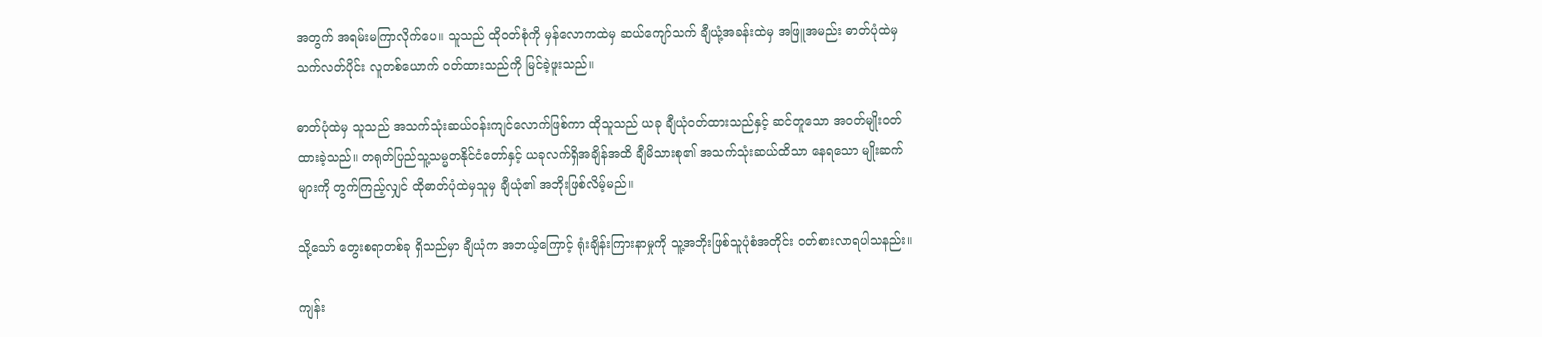အတွက် အရမ်းမကြာလိုက်ပေ။ သူသည် ထိုဝတ်စုံကို မှန်လောကထဲမှ ဆယ်ကျော်သက် ချီယုံ့အခန်းထဲမှ အဖြူအမည်း ဓာတ်ပုံထဲမှ သက်လတ်ပိုင်း လူတစ်ယောက် ဝတ်ထားသည်ကို မြင်ခဲ့ဖူးသည်။

ဓာတ်ပုံထဲမှ သူသည် အသက်သုံးဆယ်ဝန်းကျင်လောက်ဖြစ်ကာ ထိုသူသည် ယခု ချီယုံဝတ်ထားသည်နှင့် ဆင်တူသော အဝတ်မျိုးဝတ်ထားခဲ့သည်။ တရုတ်ပြည်သူ့သမ္မတနိုင်ငံတော်နှင့် ယခုလက်ရှိအချိန်အထိ ချီမိသားစု၏ အသက်သုံးဆယ်ထိသာ နေရသော မျိုးဆက်များကို တွက်ကြည့်လျှင် ထိုဓာတ်ပုံထဲမှသူမှ ချီယုံ၏ အဘိုးဖြစ်လိမ့်မည်။

သို့သော် တွေးစရာတစ်ခု ရှိသည်မှာ ချီယုံက အဘယ့်ကြောင့် ရုံးချိန်းကြားနာမှုကို သူ့အဘိုးဖြစ်သူပုံစံအတိုင်း ဝတ်စားလာရပါသနည်း။

ကျန်း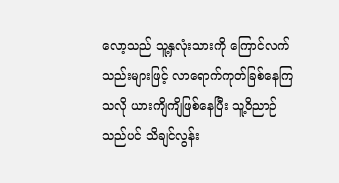လော့သည် သူ့နှလုံးသားကို ကြောင်လက်သည်းများဖြင့် လာရောက်ကုတ်ခြစ်နေကြသလို ယားကျိကျိဖြစ်နေပြီး သူ့ဝိညာဉ်သည်ပင် သိချင်လွန်း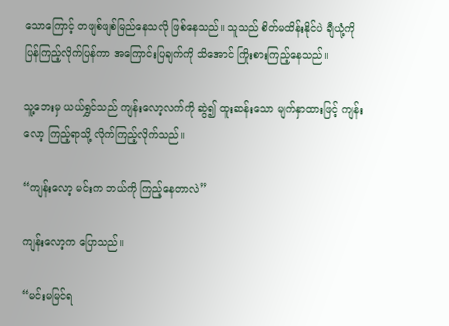သောကြောင့် တဖျစ်ဖျစ်မြည်နေသလို ဖြစ်နေသည်။ သူသည် စိတ်မထိန်းနိုင်ပဲ ချီယုံ့ကို ပြန်ကြည့်လိုက်ပြန်ကာ အကြောင်းပြချက်ကို သိအောင် ကြိုးစားကြည့်နေသည်။

သူ့ဘေးမှ ယယ်ရွှင်သည် ကျန်းလော့လက်ကို ဆွဲ၍ ထူးဆန်းသော မျက်နှာထားဖြင့် ကျန်းလော့ ကြည့်ရာသို့ လိုက်ကြည့်လိုက်သည်။

“ကျန်းလော့ မင်းက ဘယ်ကို ကြည့်နေတာလဲ”

ကျန်းလော့က ပြောသည်။

“မင်းမမြင်ရ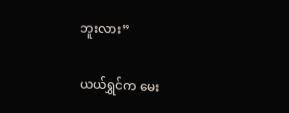ဘူးလား”

ယယ်ရွှင်က မေး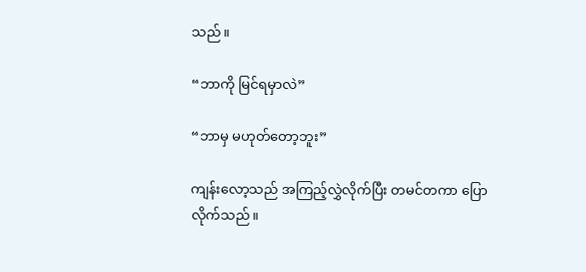သည်။

“ဘာကို မြင်ရမှာလဲ”

“ဘာမှ မဟုတ်တော့ဘူး”

ကျန်းလော့သည် အကြည့်လွှဲလိုက်ပြီး တမင်တကာ ပြောလိုက်သည်။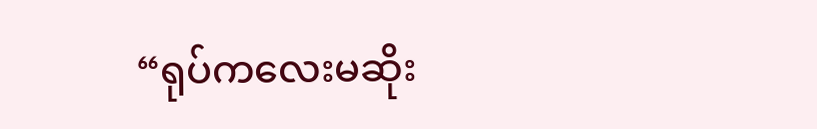“ရုပ်ကလေးမဆိုး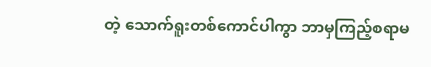တဲ့ သောက်ရူးတစ်ကောင်ပါကွာ ဘာမှကြည့်စရာမ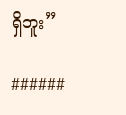ရှိဘူး”

######